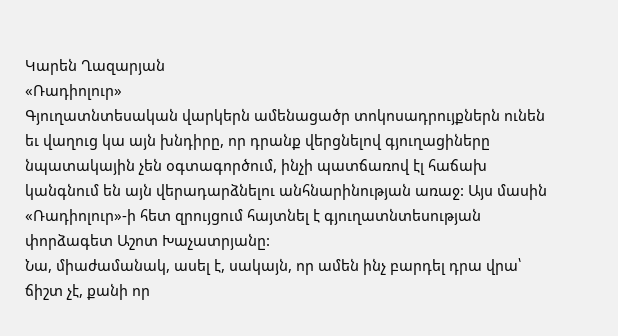Կարեն Ղազարյան
«Ռադիոլուր»
Գյուղատնտեսական վարկերն ամենացածր տոկոսադրույքներն ունեն եւ վաղուց կա այն խնդիրը, որ դրանք վերցնելով գյուղացիները նպատակային չեն օգտագործում, ինչի պատճառով էլ հաճախ կանգնում են այն վերադարձնելու անհնարինության առաջ: Այս մասին «Ռադիոլուր»-ի հետ զրույցում հայտնել է գյուղատնտեսության փորձագետ Աշոտ Խաչատրյանը:
Նա, միաժամանակ, ասել է, սակայն, որ ամեն ինչ բարդել դրա վրա՝ ճիշտ չէ, քանի որ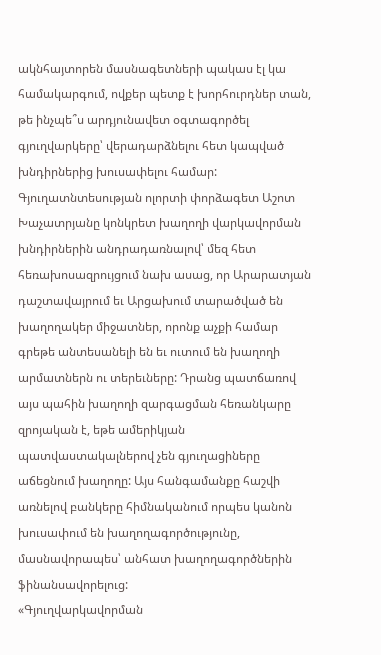ակնհայտորեն մասնագետների պակաս էլ կա համակարգում, ովքեր պետք է խորհուրդներ տան, թե ինչպե՞ս արդյունավետ օգտագործել գյուղվարկերը՝ վերադարձնելու հետ կապված խնդիրներից խուսափելու համար:
Գյուղատնտեսության ոլորտի փորձագետ Աշոտ Խաչատրյանը կոնկրետ խաղողի վարկավորման խնդիրներին անդրադառնալով՝ մեզ հետ հեռախոսազրույցում նախ ասաց, որ Արարատյան դաշտավայրում եւ Արցախում տարածված են խաղողակեր միջատներ, որոնք աչքի համար գրեթե անտեսանելի են եւ ուտում են խաղողի արմատներն ու տերեւները: Դրանց պատճառով այս պահին խաղողի զարգացման հեռանկարը զրոյական է, եթե ամերիկյան պատվաստակալներով չեն գյուղացիները աճեցնում խաղողը: Այս հանգամանքը հաշվի առնելով բանկերը հիմնականում որպես կանոն խուսափում են խաղողագործությունը, մասնավորապես՝ անհատ խաղողագործներին ֆինանսավորելուց:
«Գյուղվարկավորման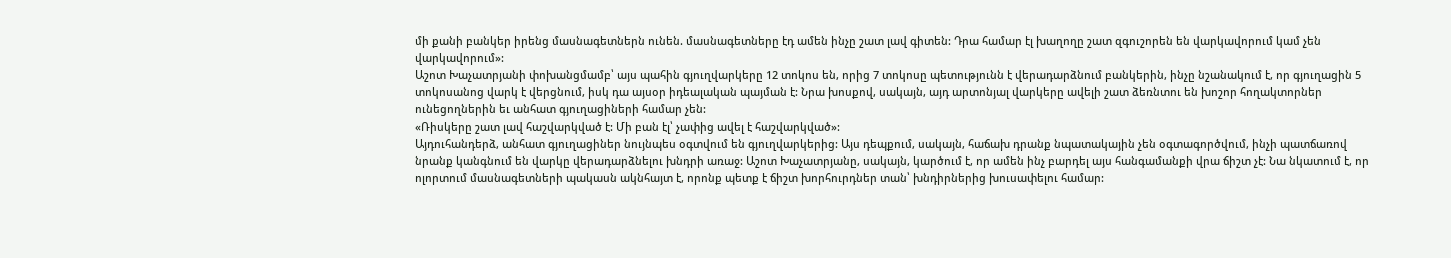մի քանի բանկեր իրենց մասնագետներն ունեն. մասնագետները էդ ամեն ինչը շատ լավ գիտեն: Դրա համար էլ խաղողը շատ զգուշորեն են վարկավորում կամ չեն վարկավորում»:
Աշոտ Խաչատրյանի փոխանցմամբ՝ այս պահին գյուղվարկերը 12 տոկոս են, որից 7 տոկոսը պետությունն է վերադարձնում բանկերին, ինչը նշանակում է, որ գյուղացին 5 տոկոսանոց վարկ է վերցնում, իսկ դա այսօր իդեալական պայման է: Նրա խոսքով, սակայն, այդ արտոնյալ վարկերը ավելի շատ ձեռնտու են խոշոր հողակտորներ ունեցողներին եւ անհատ գյուղացիների համար չեն:
«Ռիսկերը շատ լավ հաշվարկված է: Մի բան էլ՝ չափից ավել է հաշվարկված»:
Այդուհանդերձ, անհատ գյուղացիներ նույնպես օգտվում են գյուղվարկերից: Այս դեպքում, սակայն, հաճախ դրանք նպատակային չեն օգտագործվում, ինչի պատճառով նրանք կանգնում են վարկը վերադարձնելու խնդրի առաջ: Աշոտ Խաչատրյանը, սակայն, կարծում է, որ ամեն ինչ բարդել այս հանգամանքի վրա ճիշտ չէ: Նա նկատում է, որ ոլորտում մասնագետների պակասն ակնհայտ է, որոնք պետք է ճիշտ խորհուրդներ տան՝ խնդիրներից խուսափելու համար: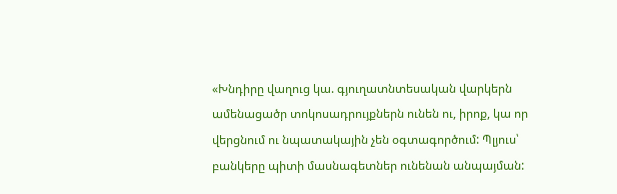«Խնդիրը վաղուց կա. գյուղատնտեսական վարկերն ամենացածր տոկոսադրույքներն ունեն ու, իրոք, կա որ վերցնում ու նպատակային չեն օգտագործում: Պլյուս՝ բանկերը պիտի մասնագետներ ունենան անպայման: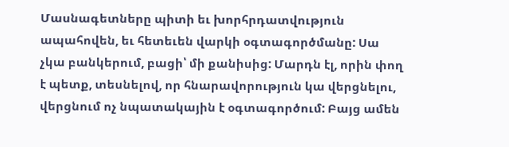Մասնագետները պիտի եւ խորհրդատվություն ապահովեն, եւ հետեւեն վարկի օգտագործմանը: Սա չկա բանկերում, բացի՝ մի քանիսից: Մարդն էլ, որին փող է պետք, տեսնելով, որ հնարավորություն կա վերցնելու, վերցնում ոչ նպատակային է օգտագործում: Բայց ամեն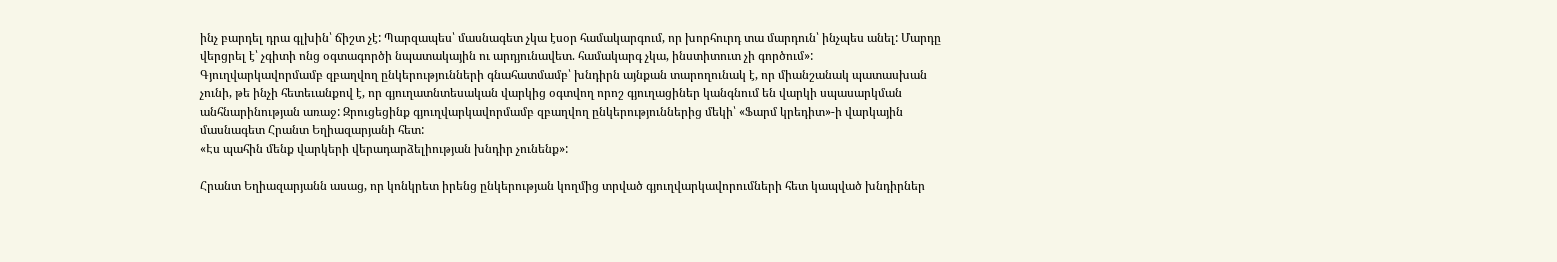ինչ բարդել դրա գլխին՝ ճիշտ չէ: Պարզապես՝ մասնագետ չկա էսօր համակարգում, որ խորհուրդ տա մարդուն՝ ինչպես անել: Մարդը վերցրել է՝ չգիտի ոնց օգտագործի նպատակային ու արդյունավետ. համակարգ չկա, ինստիտուտ չի գործում»:
Գյուղվարկավորմամբ զբաղվող ընկերությունների գնահատմամբ՝ խնդիրն այնքան տարողունակ է, որ միանշանակ պատասխան չունի, թե ինչի հետեւանքով է, որ գյուղատնտեսական վարկից օգտվող որոշ գյուղացիներ կանգնում են վարկի սպասարկման անհնարինության առաջ: Զրուցեցինք գյուղվարկավորմամբ զբաղվող ընկերություններից մեկի՝ «Ֆարմ կրեդիտ»-ի վարկային մասնագետ Հրանտ Եղիազարյանի հետ:
«Էս պահին մենք վարկերի վերադարձելիության խնդիր չունենք»:

Հրանտ Եղիազարյանն ասաց, որ կոնկրետ իրենց ընկերության կողմից տրված գյուղվարկավորումների հետ կապված խնդիրներ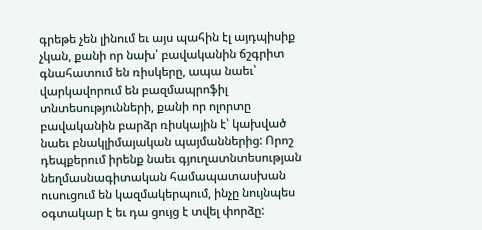գրեթե չեն լինում եւ այս պահին էլ այդպիսիք չկան, քանի որ նախ՝ բավականին ճշգրիտ գնահատում են ռիսկերը, ապա նաեւ՝ վարկավորում են բազմապրոֆիլ տնտեսությունների, քանի որ ոլորտը բավականին բարձր ռիսկային է՝ կախված նաեւ բնակլիմայական պայմաններից: Որոշ դեպքերում իրենք նաեւ գյուղատնտեսության նեղմասնագիտական համապատասխան ուսուցում են կազմակերպում, ինչը նույնպես օգտակար է եւ դա ցույց է տվել փորձը: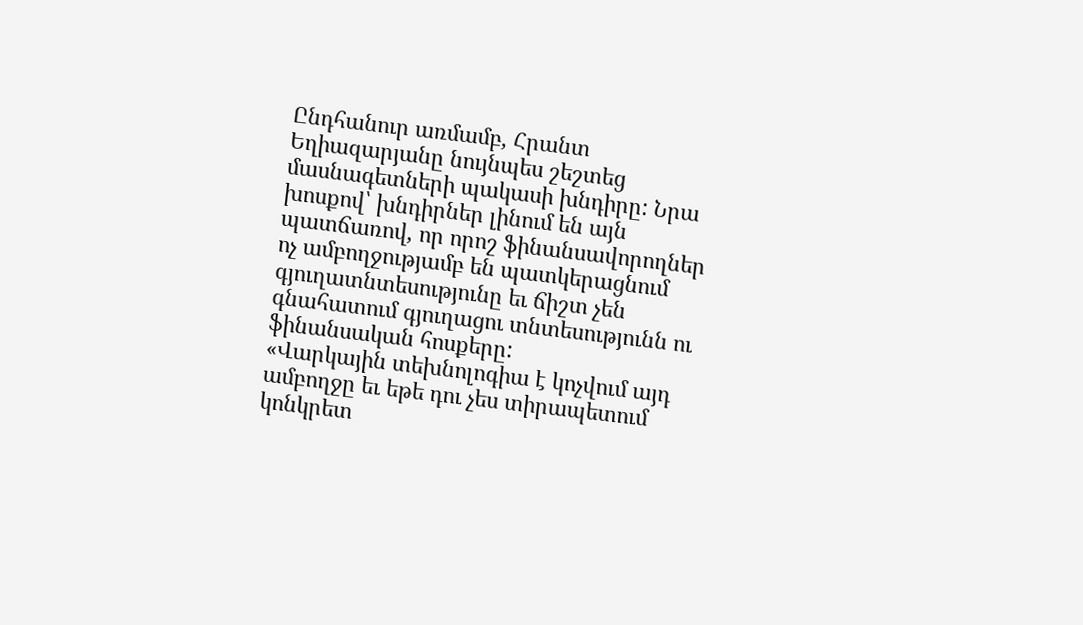Ընդհանուր առմամբ, Հրանտ Եղիազարյանը նույնպես շեշտեց մասնագետների պակասի խնդիրը: Նրա խոսքով՝ խնդիրներ լինում են այն պատճառով, որ որոշ ֆինանսավորողներ ոչ ամբողջությամբ են պատկերացնում գյուղատնտեսությունը եւ ճիշտ չեն գնահատում գյուղացու տնտեսությունն ու ֆինանսական հոսքերը:
«Վարկային տեխնոլոգիա է կոչվում այդ ամբողջը եւ եթե դու չես տիրապետում կոնկրետ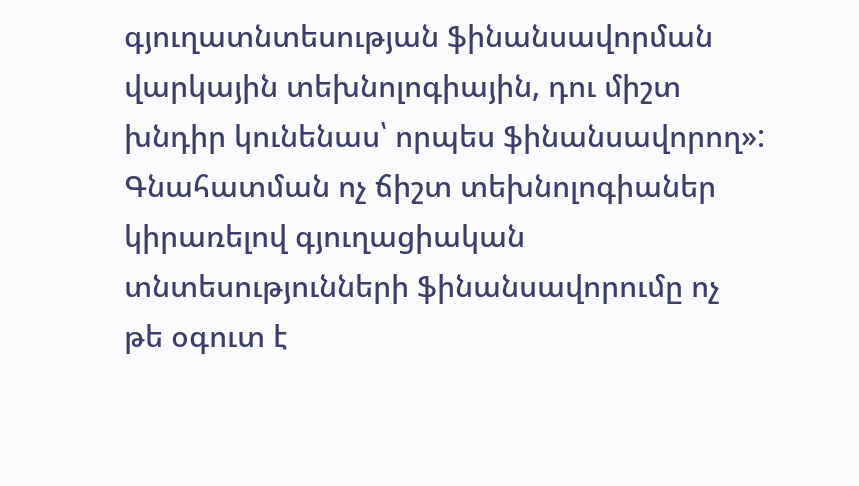գյուղատնտեսության ֆինանսավորման վարկային տեխնոլոգիային, դու միշտ խնդիր կունենաս՝ որպես ֆինանսավորող»:
Գնահատման ոչ ճիշտ տեխնոլոգիաներ կիրառելով գյուղացիական տնտեսությունների ֆինանսավորումը ոչ թե օգուտ է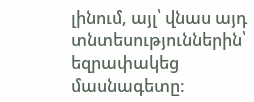լինում, այլ՝ վնաս այդ տնտեսություններին՝ եզրափակեց մասնագետը: